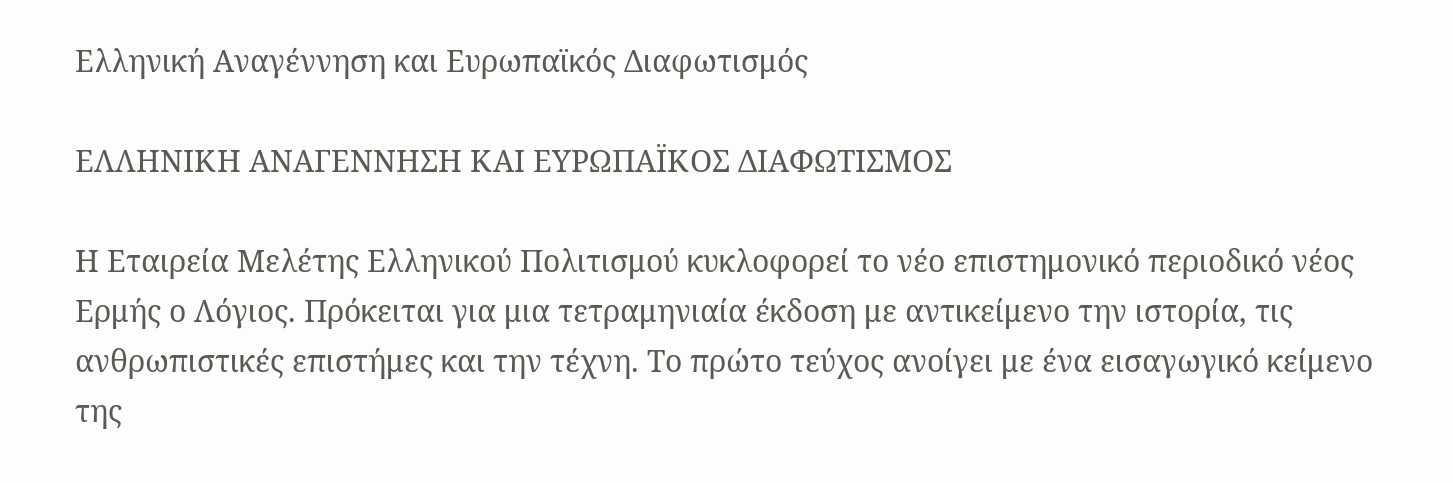Ελληνική Αναγέννηση και Ευρωπαϊκός Διαφωτισμός

ΕΛΛΗΝΙΚΗ ΑΝΑΓΕΝΝΗΣΗ ΚΑΙ ΕΥΡΩΠΑΪΚΟΣ ΔΙΑΦΩΤΙΣΜΟΣ

Η Εταιρεία Μελέτης Ελληνικού Πολιτισμού κυκλοφορεί το νέο επιστημονικό περιοδικό νέος Ερμής ο Λόγιος. Πρόκειται για μια τετραμηνιαία έκδοση με αντικείμενο την ιστορία, τις ανθρωπιστικές επιστήμες και την τέχνη. Το πρώτο τεύχος ανοίγει με ένα εισαγωγικό κείμενο της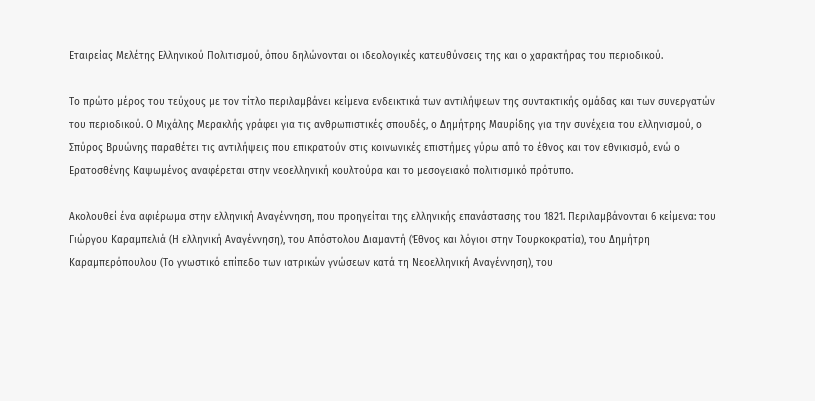Εταιρείας Μελέτης Ελληνικού Πολιτισμού, όπου δηλώνονται οι ιδεολογικές κατευθύνσεις της και ο χαρακτήρας του περιοδικού.

Το πρώτο μέρος του τεύχους με τον τίτλο περιλαμβάνει κείμενα ενδεικτικά των αντιλήψεων της συντακτικής ομάδας και των συνεργατών του περιοδικού. Ο Μιχάλης Μερακλής γράφει για τις ανθρωπιστικές σπουδές, ο Δημήτρης Μαυρίδης για την συνέχεια του ελληνισμού, ο Σπύρος Βρυώνης παραθέτει τις αντιλήψεις που επικρατούν στις κοινωνικές επιστήμες γύρω από το έθνος και τον εθνικισμό, ενώ ο Ερατοσθένης Καψωμένος αναφέρεται στην νεοελληνική κουλτούρα και το μεσογειακό πολιτισμικό πρότυπο.

Ακολουθεί ένα αφιέρωμα στην ελληνική Αναγέννηση, που προηγείται της ελληνικής επανάστασης του 1821. Περιλαμβάνονται 6 κείμενα: του Γιώργου Καραμπελιά (Η ελληνική Αναγέννηση), του Απόστολου Διαμαντή (Έθνος και λόγιοι στην Τουρκοκρατία), του Δημήτρη Καραμπερόπουλου (Το γνωστικό επίπεδο των ιατρικών γνώσεων κατά τη Νεοελληνική Αναγέννηση), του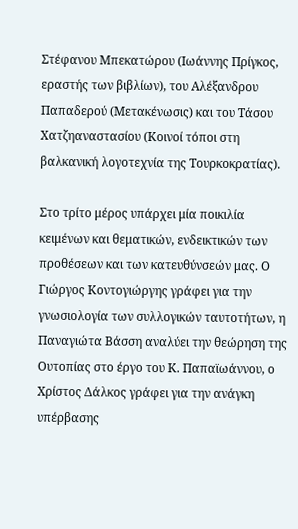Στέφανου Μπεκατώρου (Ιωάννης Πρίγκος, εραστής των βιβλίων), του Αλέξανδρου Παπαδερού (Μετακένωσις) και του Τάσου Χατζηαναστασίου (Κοινοί τόποι στη βαλκανική λογοτεχνία της Τουρκοκρατίας).

Στο τρίτο μέρος υπάρχει μία ποικιλία κειμένων και θεματικών, ενδεικτικών των προθέσεων και των κατευθύνσεών μας. Ο Γιώργος Κοντογιώργης γράφει για την γνωσιολογία των συλλογικών ταυτοτήτων, η Παναγιώτα Βάσση αναλύει την θεώρηση της Ουτοπίας στο έργο του Κ. Παπαϊωάννου, ο Χρίστος Δάλκος γράφει για την ανάγκη υπέρβασης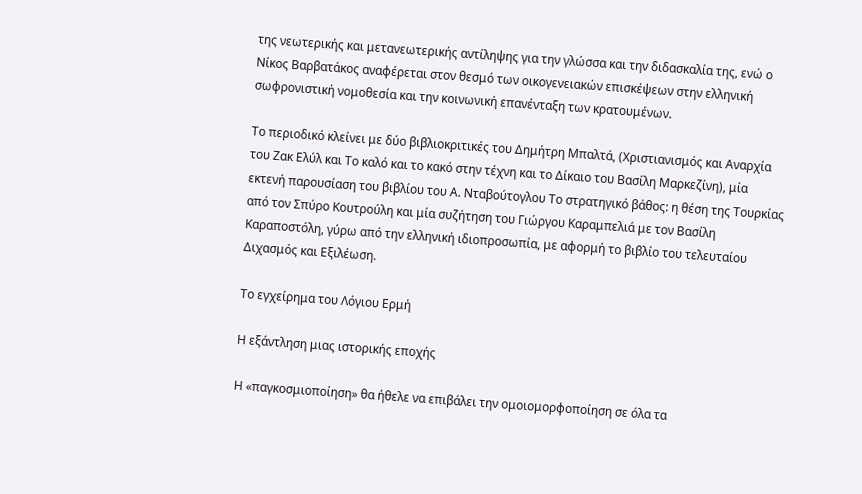της νεωτερικής και μετανεωτερικής αντίληψης για την γλώσσα και την διδασκαλία της, ενώ ο Νίκος Βαρβατάκος αναφέρεται στον θεσμό των οικογενειακών επισκέψεων στην ελληνική σωφρονιστική νομοθεσία και την κοινωνική επανένταξη των κρατουμένων.

Το περιοδικό κλείνει με δύο βιβλιοκριτικές του Δημήτρη Μπαλτά, (Χριστιανισμός και Αναρχία του Ζακ Ελύλ και Το καλό και το κακό στην τέχνη και το Δίκαιο του Βασίλη Μαρκεζίνη), μία εκτενή παρουσίαση του βιβλίου του Α. Νταβούτογλου Το στρατηγικό βάθος: η θέση της Τουρκίας από τον Σπύρο Κουτρούλη και μία συζήτηση του Γιώργου Καραμπελιά με τον Βασίλη Καραποστόλη, γύρω από την ελληνική ιδιοπροσωπία, με αφορμή το βιβλίο του τελευταίου Διχασμός και Εξιλέωση.

Το εγχείρημα του Λόγιου Ερμή

Η εξάντληση μιας ιστορικής εποχής

Η «παγκοσμιοποίηση» θα ήθελε να επιβάλει την ομοιομορφοποίηση σε όλα τα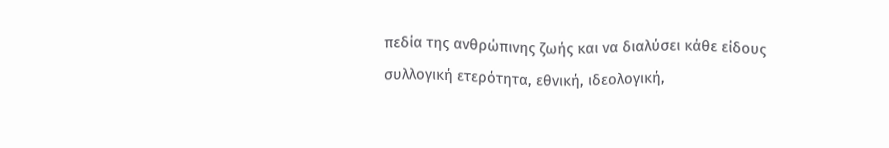πεδία της ανθρώπινης ζωής και να διαλύσει κάθε είδους συλλογική ετερότητα, εθνική, ιδεολογική,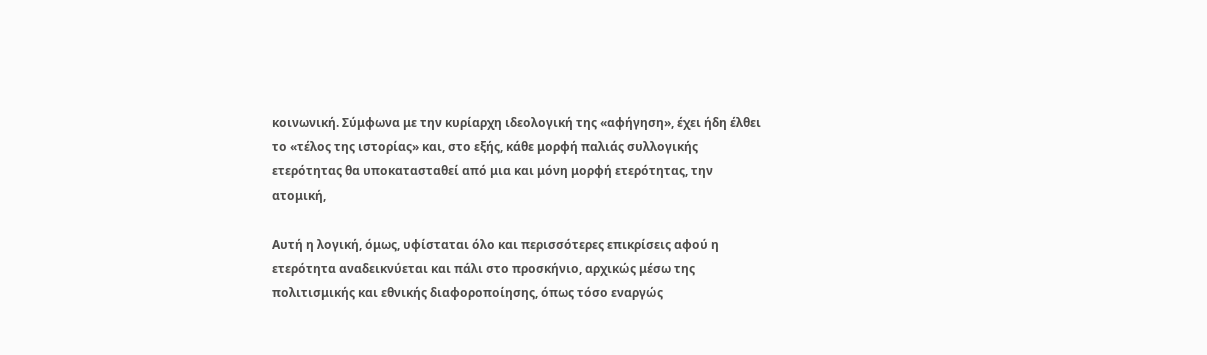κοινωνική. Σύμφωνα με την κυρίαρχη ιδεολογική της «αφήγηση», έχει ήδη έλθει το «τέλος της ιστορίας» και, στο εξής, κάθε μορφή παλιάς συλλογικής ετερότητας θα υποκατασταθεί από μια και μόνη μορφή ετερότητας, την ατομική,

Αυτή η λογική, όμως, υφίσταται όλο και περισσότερες επικρίσεις αφού η ετερότητα αναδεικνύεται και πάλι στο προσκήνιο, αρχικώς μέσω της πολιτισμικής και εθνικής διαφοροποίησης, όπως τόσο εναργώς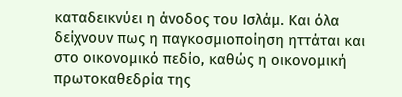καταδεικνύει η άνοδος του Ισλάμ. Και όλα δείχνουν πως η παγκοσμιοποίηση ηττάται και στο οικονομικό πεδίο, καθώς η οικονομική πρωτοκαθεδρία της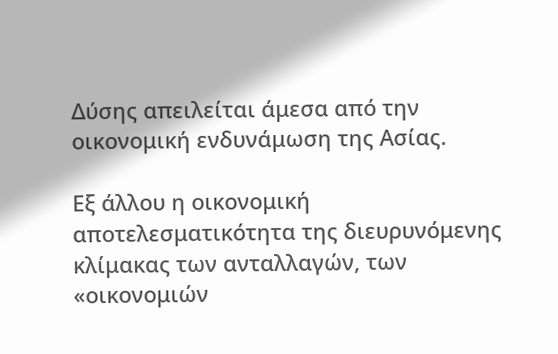Δύσης απειλείται άμεσα από την οικονομική ενδυνάμωση της Ασίας.

Εξ άλλου η οικονομική αποτελεσματικότητα της διευρυνόμενης κλίμακας των ανταλλαγών, των «οικονομιών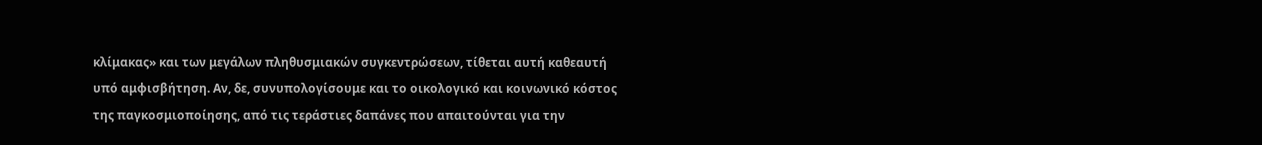κλίμακας» και των μεγάλων πληθυσμιακών συγκεντρώσεων, τίθεται αυτή καθεαυτή υπό αμφισβήτηση. Αν, δε, συνυπολογίσουμε και το οικολογικό και κοινωνικό κόστος της παγκοσμιοποίησης, από τις τεράστιες δαπάνες που απαιτούνται για την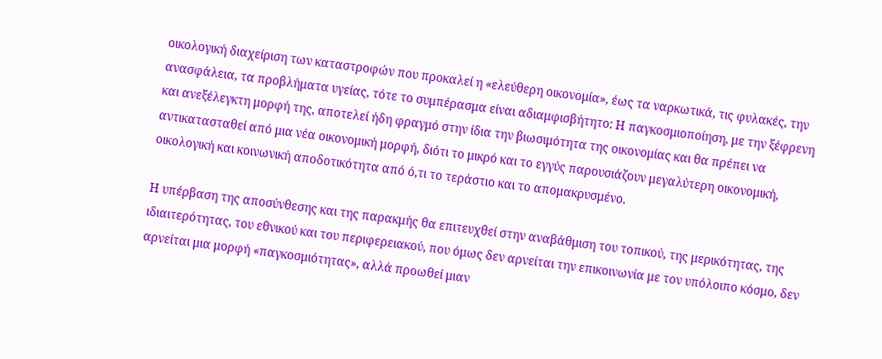οικολογική διαχείριση των καταστροφών που προκαλεί η «ελεύθερη οικονομία», έως τα ναρκωτικά, τις φυλακές, την ανασφάλεια, τα προβλήματα υγείας, τότε το συμπέρασμα είναι αδιαμφισβήτητο: Η παγκοσμιοποίηση, με την ξέφρενη και ανεξέλεγκτη μορφή της, αποτελεί ήδη φραγμό στην ίδια την βιωσιμότητα της οικονομίας και θα πρέπει να αντικατασταθεί από μια νέα οικονομική μορφή, διότι το μικρό και το εγγύς παρουσιάζουν μεγαλύτερη οικονομική, οικολογική και κοινωνική αποδοτικότητα από ό,τι το τεράστιο και το απομακρυσμένο.

Η υπέρβαση της αποσύνθεσης και της παρακμής θα επιτευχθεί στην αναβάθμιση του τοπικού, της μερικότητας, της ιδιαιτερότητας, του εθνικού και του περιφερειακού, που όμως δεν αρνείται την επικοινωνία με τον υπόλοιπο κόσμο, δεν αρνείται μια μορφή «παγκοσμιότητας», αλλά προωθεί μιαν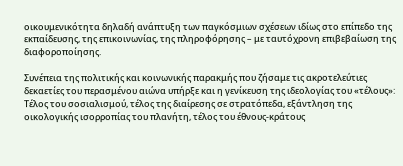οικουμενικότητα δηλαδή ανάπτυξη των παγκόσμιων σχέσεων ιδίως στο επίπεδο της εκπαίδευσης, της επικοινωνίας, της πληροφόρησης – με ταυτόχρονη επιβεβαίωση της διαφοροποίησης.

Συνέπεια της πολιτικής και κοινωνικής παρακμής που ζήσαμε τις ακροτελεύτιες δεκαετίες του περασμένου αιώνα υπήρξε και η γενίκευση της ιδεολογίας του «τέλους»: Τέλος του σοσιαλισμού, τέλος της διαίρεσης σε στρατόπεδα, εξάντληση της οικολογικής ισορροπίας του πλανήτη, τέλος του έθνους-κράτους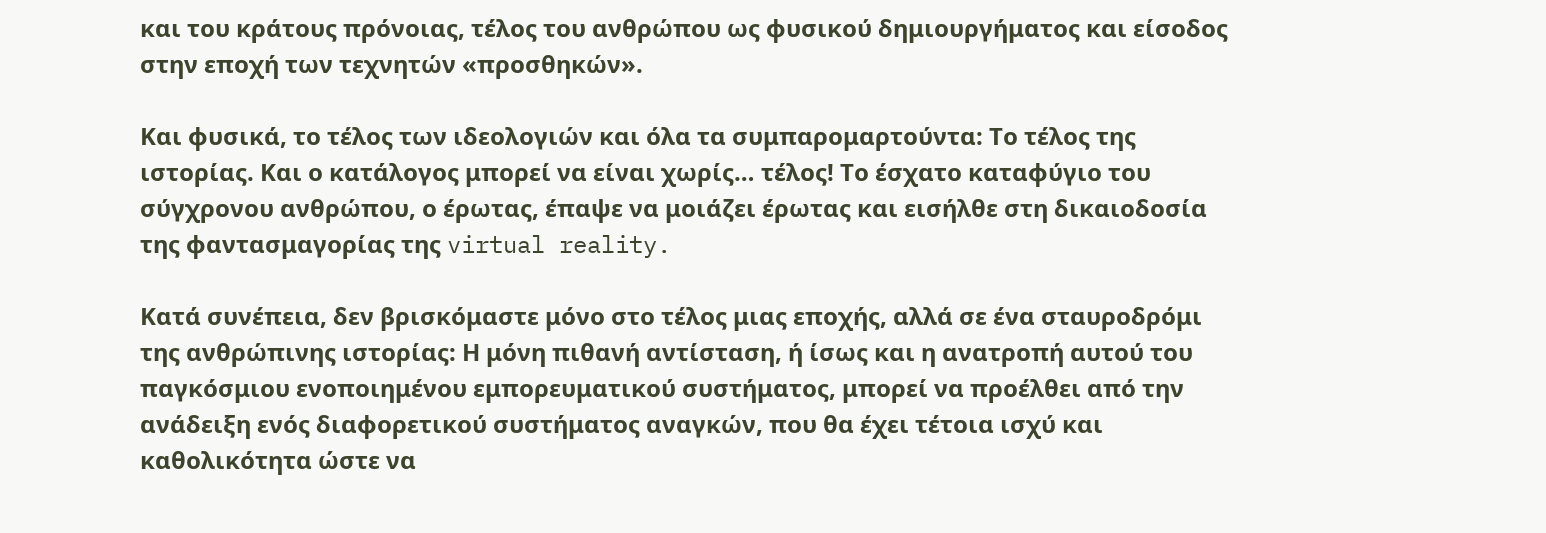και του κράτους πρόνοιας, τέλος του ανθρώπου ως φυσικού δημιουργήματος και είσοδος στην εποχή των τεχνητών «προσθηκών».

Και φυσικά, το τέλος των ιδεολογιών και όλα τα συμπαρομαρτούντα: Το τέλος της ιστορίας. Και ο κατάλογος μπορεί να είναι χωρίς… τέλος! Το έσχατο καταφύγιο του σύγχρονου ανθρώπου, ο έρωτας, έπαψε να μοιάζει έρωτας και εισήλθε στη δικαιοδοσία της φαντασμαγορίας της virtual reality.

Κατά συνέπεια, δεν βρισκόμαστε μόνο στο τέλος μιας εποχής, αλλά σε ένα σταυροδρόμι της ανθρώπινης ιστορίας: Η μόνη πιθανή αντίσταση, ή ίσως και η ανατροπή αυτού του παγκόσμιου ενοποιημένου εμπορευματικού συστήματος, μπορεί να προέλθει από την ανάδειξη ενός διαφορετικού συστήματος αναγκών, που θα έχει τέτοια ισχύ και καθολικότητα ώστε να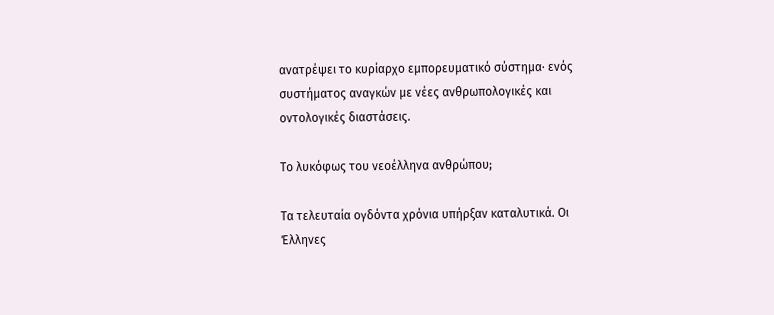ανατρέψει το κυρίαρχο εμπορευματικό σύστημα· ενός συστήματος αναγκών με νέες ανθρωπολογικές και οντολογικές διαστάσεις.

Το λυκόφως του νεοέλληνα ανθρώπου;

Τα τελευταία ογδόντα χρόνια υπήρξαν καταλυτικά. Οι Έλληνες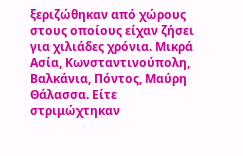ξεριζώθηκαν από χώρους στους οποίους είχαν ζήσει για χιλιάδες χρόνια. Μικρά Ασία, Κωνσταντινούπολη, Βαλκάνια, Πόντος, Μαύρη Θάλασσα. Είτε στριμώχτηκαν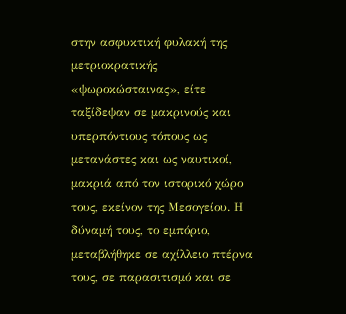στην ασφυκτική φυλακή της μετριοκρατικής «ψωροκώσταινας», είτε ταξίδεψαν σε μακρινούς και υπερπόντιους τόπους ως μετανάστες και ως ναυτικοί, μακριά από τον ιστορικό χώρο τους, εκείνον της Μεσογείου. Η δύναμή τους, το εμπόριο, μεταβλήθηκε σε αχίλλειο πτέρνα τους, σε παρασιτισμό και σε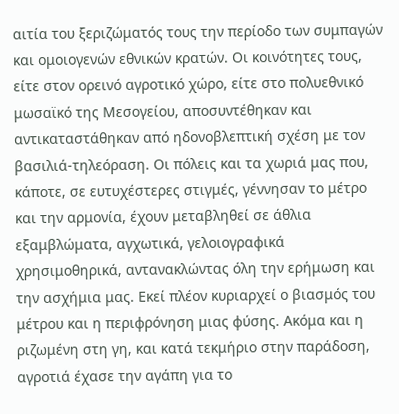αιτία του ξεριζώματός τους την περίοδο των συμπαγών και ομοιογενών εθνικών κρατών. Οι κοινότητες τους, είτε στον ορεινό αγροτικό χώρο, είτε στο πολυεθνικό μωσαϊκό της Μεσογείου, αποσυντέθηκαν και αντικαταστάθηκαν από ηδονοβλεπτική σχέση με τον βασιλιά-τηλεόραση. Οι πόλεις και τα χωριά μας που, κάποτε, σε ευτυχέστερες στιγμές, γέννησαν το μέτρο και την αρμονία, έχουν μεταβληθεί σε άθλια εξαμβλώματα, αγχωτικά, γελοιογραφικά χρησιμοθηρικά, αντανακλώντας όλη την ερήμωση και την ασχήμια μας. Εκεί πλέον κυριαρχεί ο βιασμός του μέτρου και η περιφρόνηση μιας φύσης. Ακόμα και η ριζωμένη στη γη, και κατά τεκμήριο στην παράδοση, αγροτιά έχασε την αγάπη για το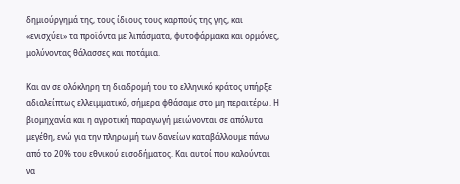δημιούργημά της, τους ίδιους τους καρπούς της γης, και «ενισχύει» τα προϊόντα με λιπάσματα, φυτοφάρμακα και ορμόνες, μολύνοντας θάλασσες και ποτάμια.

Και αν σε ολόκληρη τη διαδρομή του το ελληνικό κράτος υπήρξε αδιαλείπτως ελλειμματικό, σήμερα φθάσαμε στο μη περαιτέρω. Η βιομηχανία και η αγροτική παραγωγή μειώνονται σε απόλυτα μεγέθη, ενώ για την πληρωμή των δανείων καταβάλλουμε πάνω από το 20% του εθνικού εισοδήματος. Και αυτοί που καλούνται να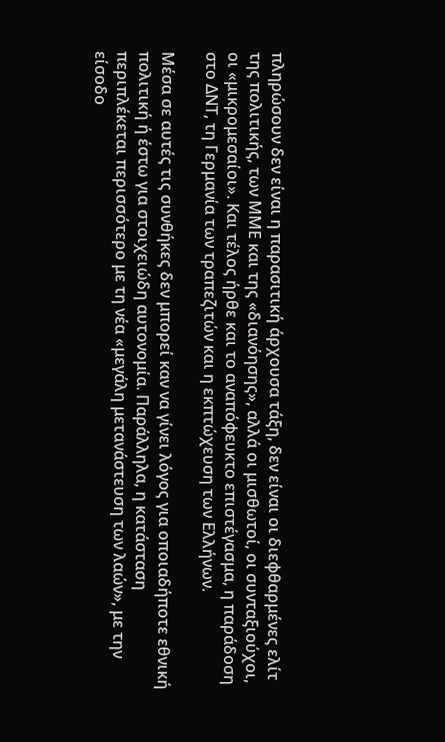πληρώσουν δεν είναι η παρασιτική άρχουσα τάξη, δεν είναι οι διεφθαρμένες ελίτ της πολιτικής, των ΜΜΕ και της «διανόησης», αλλά οι μισθωτοί, οι συνταξιούχοι, οι «μικρομεσαίοι». Και τέλος ήρθε και το αναπόφευκτο επιστέγασμα, η παράδοση στο ΔΝΤ, τη Γερμανία των τραπεζιτών και η εκπτώχευση των Ελλήνων.

Μέσα σε αυτές τις συνθήκες δεν μπορεί καν να γίνει λόγος για οποιαδήποτε εθνική πολιτική ή έστω για στοιχειώδη αυτονομία. Παράλληλα, η κατάσταση περιπλέκεται περισσότερο με τη νέα «μεγάλη μετανάστευση των λαών», με την είσοδο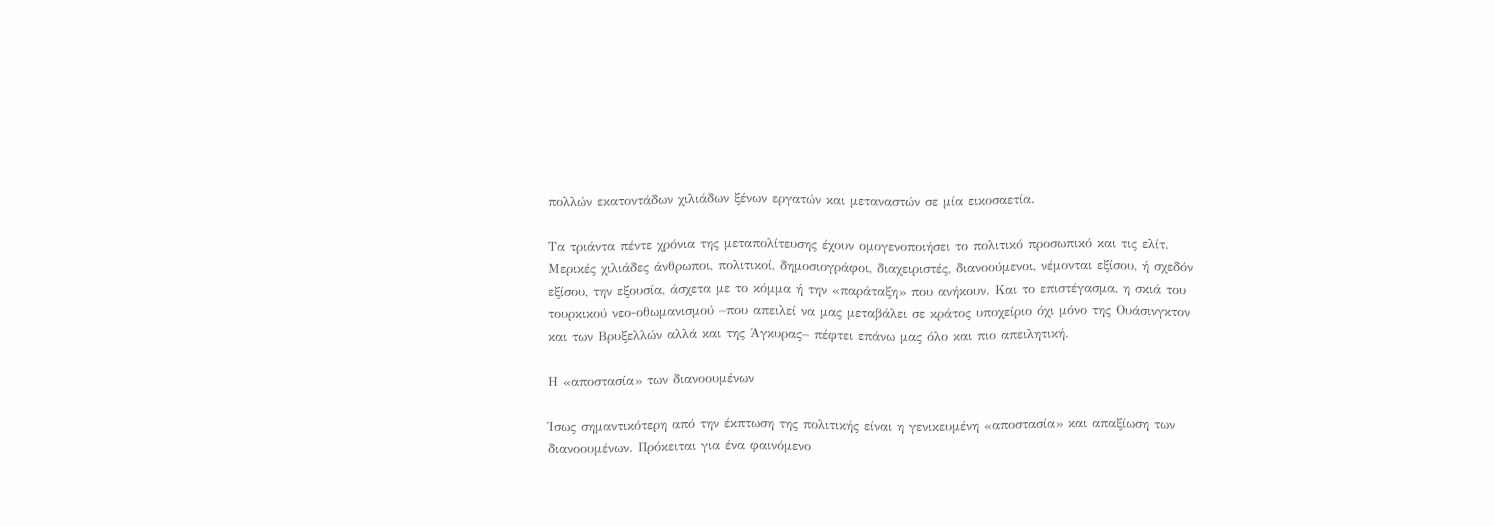πολλών εκατοντάδων χιλιάδων ξένων εργατών και μεταναστών σε μία εικοσαετία.

Τα τριάντα πέντε χρόνια της μεταπολίτευσης έχουν ομογενοποιήσει το πολιτικό προσωπικό και τις ελίτ. Μερικές χιλιάδες άνθρωποι, πολιτικοί, δημοσιογράφοι, διαχειριστές, διανοούμενοι, νέμονται εξίσου, ή σχεδόν εξίσου, την εξουσία, άσχετα με το κόμμα ή την «παράταξη» που ανήκουν. Και το επιστέγασμα, η σκιά του τουρκικού νεο-οθωμανισμού –που απειλεί να μας μεταβάλει σε κράτος υποχείριο όχι μόνο της Ουάσινγκτον και των Βρυξελλών αλλά και της Άγκυρας– πέφτει επάνω μας όλο και πιο απειλητική.

Η «αποστασία» των διανοουμένων

Ίσως σημαντικότερη από την έκπτωση της πολιτικής είναι η γενικευμένη «αποστασία» και απαξίωση των διανοουμένων. Πρόκειται για ένα φαινόμενο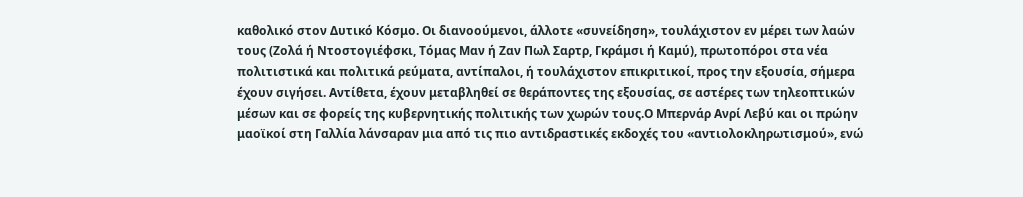καθολικό στον Δυτικό Κόσμο. Οι διανοούμενοι, άλλοτε «συνείδηση», τουλάχιστον εν μέρει των λαών τους (Ζολά ή Ντοστογιέφσκι, Τόμας Μαν ή Ζαν Πωλ Σαρτρ, Γκράμσι ή Καμύ), πρωτοπόροι στα νέα πολιτιστικά και πολιτικά ρεύματα, αντίπαλοι, ή τουλάχιστον επικριτικοί, προς την εξουσία, σήμερα έχουν σιγήσει. Αντίθετα, έχουν μεταβληθεί σε θεράποντες της εξουσίας, σε αστέρες των τηλεοπτικών μέσων και σε φορείς της κυβερνητικής πολιτικής των χωρών τους.Ο Μπερνάρ Ανρί Λεβύ και οι πρώην μαοϊκοί στη Γαλλία λάνσαραν μια από τις πιο αντιδραστικές εκδοχές του «αντιολοκληρωτισμού», ενώ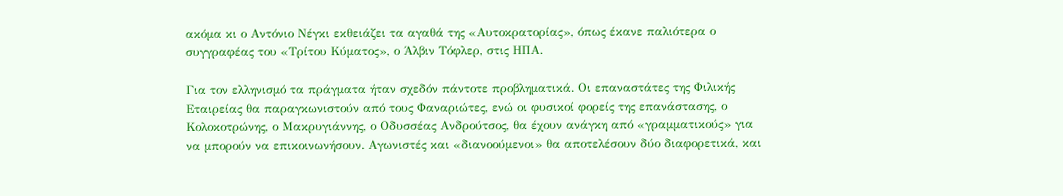ακόμα κι ο Αντόνιο Νέγκι εκθειάζει τα αγαθά της «Αυτοκρατορίας», όπως έκανε παλιότερα ο συγγραφέας του «Τρίτου Κύματος», ο Άλβιν Τόφλερ, στις ΗΠΑ.

Για τον ελληνισμό τα πράγματα ήταν σχεδόν πάντοτε προβληματικά. Οι επαναστάτες της Φιλικής Εταιρείας θα παραγκωνιστούν από τους Φαναριώτες, ενώ οι φυσικοί φορείς της επανάστασης, ο Κολοκοτρώνης, ο Μακρυγιάννης, ο Οδυσσέας Ανδρούτσος, θα έχουν ανάγκη από «γραμματικούς» για να μπορούν να επικοινωνήσουν. Αγωνιστές και «διανοούμενοι» θα αποτελέσουν δύο διαφορετικά, και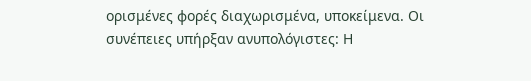ορισμένες φορές διαχωρισμένα, υποκείμενα. Οι συνέπειες υπήρξαν ανυπολόγιστες: Η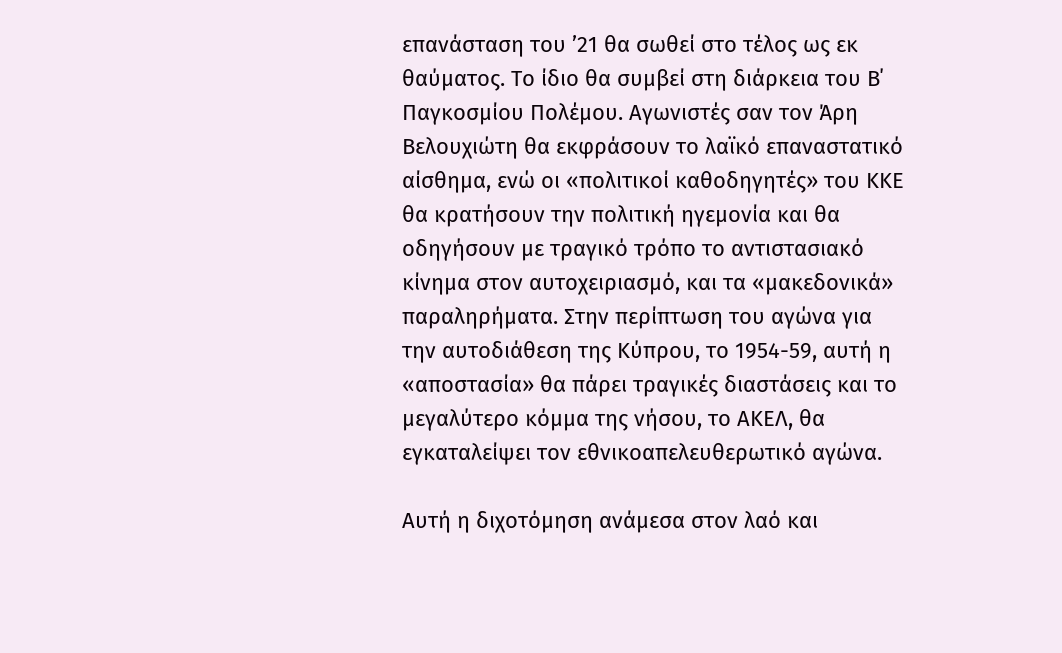επανάσταση του ’21 θα σωθεί στο τέλος ως εκ θαύματος. Το ίδιο θα συμβεί στη διάρκεια του Β΄ Παγκοσμίου Πολέμου. Αγωνιστές σαν τον Άρη Βελουχιώτη θα εκφράσουν το λαϊκό επαναστατικό αίσθημα, ενώ οι «πολιτικοί καθοδηγητές» του ΚΚΕ θα κρατήσουν την πολιτική ηγεμονία και θα οδηγήσουν με τραγικό τρόπο το αντιστασιακό κίνημα στον αυτοχειριασμό, και τα «μακεδονικά» παραληρήματα. Στην περίπτωση του αγώνα για την αυτοδιάθεση της Κύπρου, το 1954-59, αυτή η «αποστασία» θα πάρει τραγικές διαστάσεις και το μεγαλύτερο κόμμα της νήσου, το ΑΚΕΛ, θα εγκαταλείψει τον εθνικοαπελευθερωτικό αγώνα.

Αυτή η διχοτόμηση ανάμεσα στον λαό και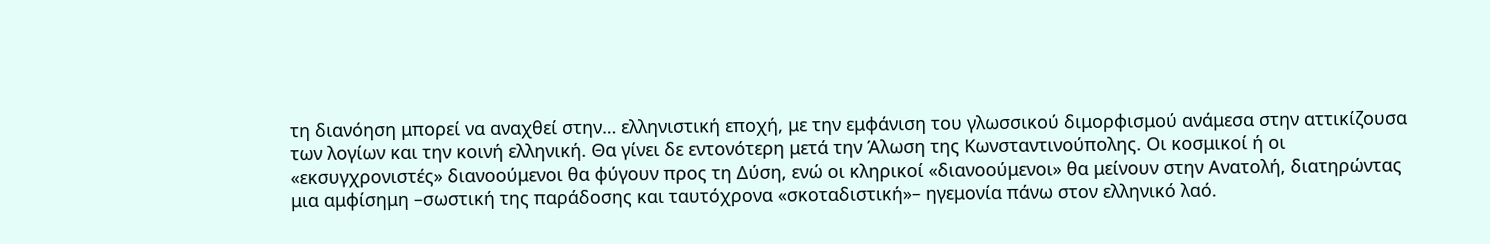τη διανόηση μπορεί να αναχθεί στην… ελληνιστική εποχή, με την εμφάνιση του γλωσσικού διμορφισμού ανάμεσα στην αττικίζουσα των λογίων και την κοινή ελληνική. Θα γίνει δε εντονότερη μετά την Άλωση της Κωνσταντινούπολης. Οι κοσμικοί ή οι «εκσυγχρονιστές» διανοούμενοι θα φύγουν προς τη Δύση, ενώ οι κληρικοί «διανοούμενοι» θα μείνουν στην Ανατολή, διατηρώντας μια αμφίσημη –σωστική της παράδοσης και ταυτόχρονα «σκοταδιστική»– ηγεμονία πάνω στον ελληνικό λαό.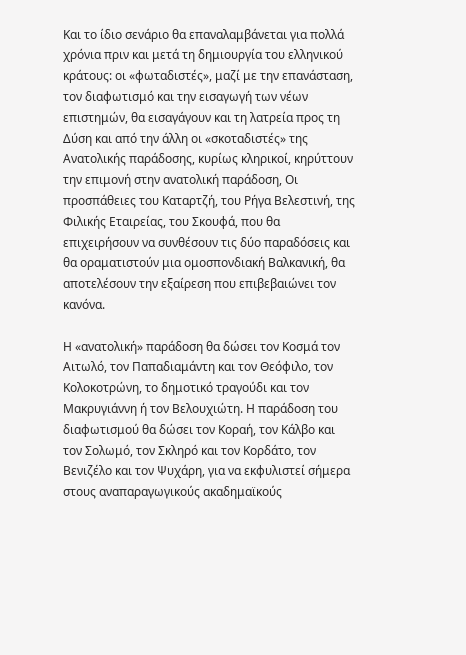Και το ίδιο σενάριο θα επαναλαμβάνεται για πολλά χρόνια πριν και μετά τη δημιουργία του ελληνικού κράτους: οι «φωταδιστές», μαζί με την επανάσταση, τον διαφωτισμό και την εισαγωγή των νέων επιστημών, θα εισαγάγουν και τη λατρεία προς τη Δύση και από την άλλη οι «σκοταδιστές» της Ανατολικής παράδοσης, κυρίως κληρικοί, κηρύττουν την επιμονή στην ανατολική παράδοση, Οι προσπάθειες του Καταρτζή, του Ρήγα Βελεστινή, της Φιλικής Εταιρείας, του Σκουφά, που θα επιχειρήσουν να συνθέσουν τις δύο παραδόσεις και θα οραματιστούν μια ομοσπονδιακή Βαλκανική, θα αποτελέσουν την εξαίρεση που επιβεβαιώνει τον κανόνα.

Η «ανατολική» παράδοση θα δώσει τον Κοσμά τον Αιτωλό, τον Παπαδιαμάντη και τον Θεόφιλο, τον Κολοκοτρώνη, το δημοτικό τραγούδι και τον Μακρυγιάννη ή τον Βελουχιώτη. Η παράδοση του διαφωτισμού θα δώσει τον Κοραή, τον Κάλβο και τον Σολωμό, τον Σκληρό και τον Κορδάτο, τον Βενιζέλο και τον Ψυχάρη, για να εκφυλιστεί σήμερα στους αναπαραγωγικούς ακαδημαϊκούς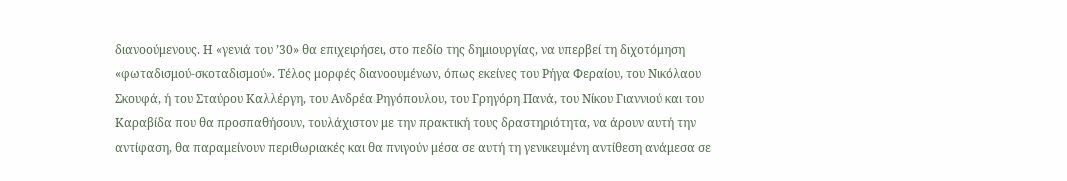διανοούμενους. Η «γενιά του ’30» θα επιχειρήσει, στο πεδίο της δημιουργίας, να υπερβεί τη διχοτόμηση «φωταδισμού-σκοταδισμού». Τέλος μορφές διανοουμένων, όπως εκείνες του Ρήγα Φεραίου, του Νικόλαου Σκουφά, ή του Σταύρου Καλλέργη, του Ανδρέα Ρηγόπουλου, του Γρηγόρη Πανά, του Νίκου Γιαννιού και του Καραβίδα που θα προσπαθήσουν, τουλάχιστον με την πρακτική τους δραστηριότητα, να άρουν αυτή την αντίφαση, θα παραμείνουν περιθωριακές και θα πνιγούν μέσα σε αυτή τη γενικευμένη αντίθεση ανάμεσα σε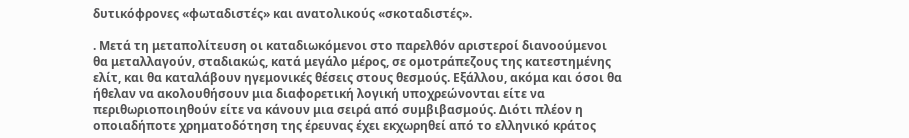δυτικόφρονες «φωταδιστές» και ανατολικούς «σκοταδιστές».

. Μετά τη μεταπολίτευση οι καταδιωκόμενοι στο παρελθόν αριστεροί διανοούμενοι θα μεταλλαγούν, σταδιακώς, κατά μεγάλο μέρος, σε ομοτράπεζους της κατεστημένης ελίτ, και θα καταλάβουν ηγεμονικές θέσεις στους θεσμούς. Εξάλλου, ακόμα και όσοι θα ήθελαν να ακολουθήσουν μια διαφορετική λογική υποχρεώνονται είτε να περιθωριοποιηθούν είτε να κάνουν μια σειρά από συμβιβασμούς. Διότι πλέον η οποιαδήποτε χρηματοδότηση της έρευνας έχει εκχωρηθεί από το ελληνικό κράτος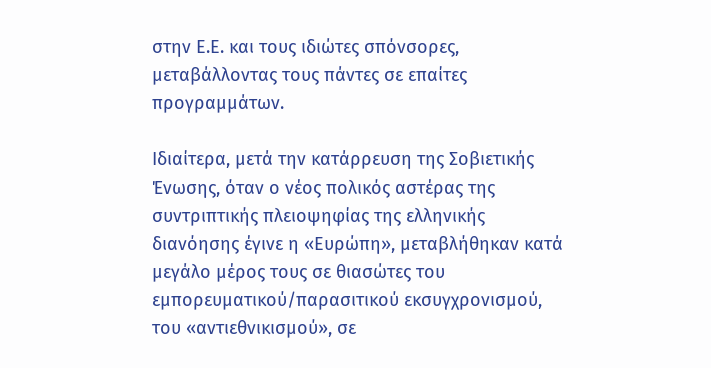στην Ε.Ε. και τους ιδιώτες σπόνσορες, μεταβάλλοντας τους πάντες σε επαίτες προγραμμάτων.

Ιδιαίτερα, μετά την κατάρρευση της Σοβιετικής Ένωσης, όταν ο νέος πολικός αστέρας της συντριπτικής πλειοψηφίας της ελληνικής διανόησης έγινε η «Ευρώπη», μεταβλήθηκαν κατά μεγάλο μέρος τους σε θιασώτες του εμπορευματικού/παρασιτικού εκσυγχρονισμού, του «αντιεθνικισμού», σε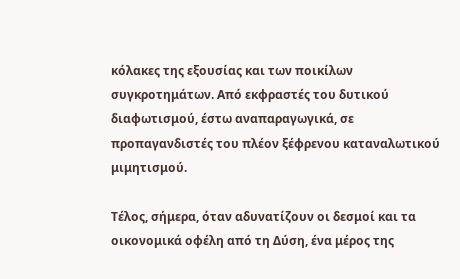κόλακες της εξουσίας και των ποικίλων συγκροτημάτων. Από εκφραστές του δυτικού διαφωτισμού, έστω αναπαραγωγικά, σε προπαγανδιστές του πλέον ξέφρενου καταναλωτικού μιμητισμού.

Τέλος, σήμερα, όταν αδυνατίζουν οι δεσμοί και τα οικονομικά οφέλη από τη Δύση, ένα μέρος της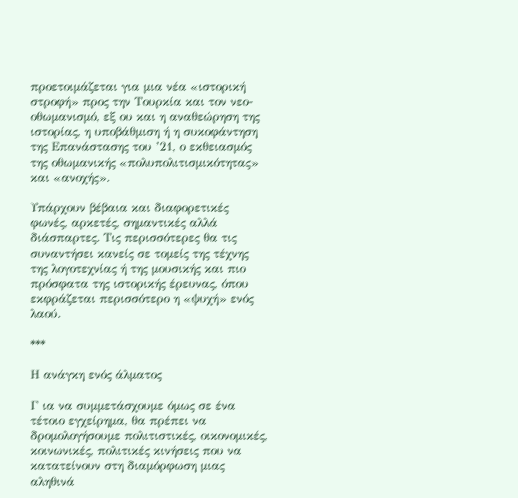προετοιμάζεται για μια νέα «ιστορική στροφή» προς την Τουρκία και τον νεο-οθωμανισμό, εξ ου και η αναθεώρηση της ιστορίας, η υποβάθμιση ή η συκοφάντηση της Επανάστασης του ’21, ο εκθειασμός της οθωμανικής «πολυπολιτισμικότητας» και «ανοχής».

Υπάρχουν βέβαια και διαφορετικές φωνές, αρκετές, σημαντικές αλλά διάσπαρτες. Τις περισσότερες θα τις συναντήσει κανείς σε τομείς της τέχνης της λογοτεχνίας ή της μουσικής και πιο πρόσφατα της ιστορικής έρευνας, όπου εκφράζεται περισσότερο η «ψυχή» ενός λαού.

***

Η ανάγκη ενός άλματος

Γ ια να συμμετάσχουμε όμως σε ένα τέτοιο εγχείρημα, θα πρέπει να δρομολογήσουμε πολιτιστικές, οικονομικές, κοινωνικές, πολιτικές κινήσεις που να κατατείνουν στη διαμόρφωση μιας αληθινά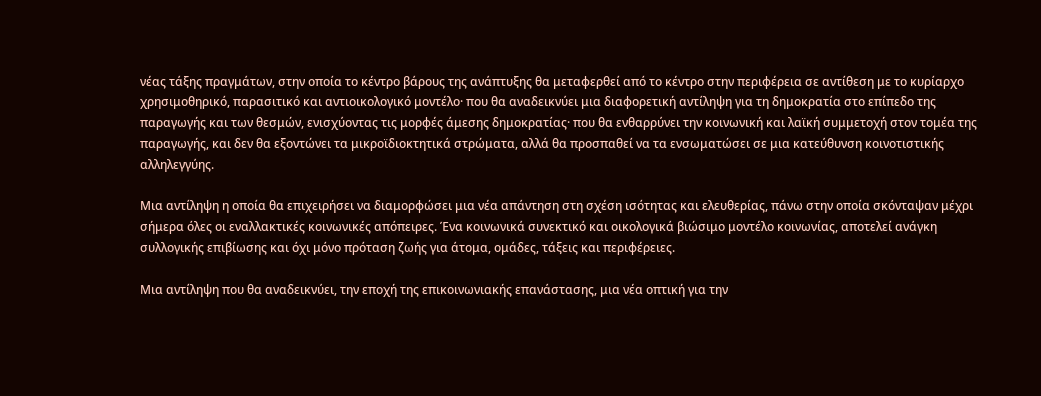νέας τάξης πραγμάτων, στην οποία το κέντρο βάρους της ανάπτυξης θα μεταφερθεί από το κέντρο στην περιφέρεια σε αντίθεση με το κυρίαρχο χρησιμοθηρικό, παρασιτικό και αντιοικολογικό μοντέλο· που θα αναδεικνύει μια διαφορετική αντίληψη για τη δημοκρατία στο επίπεδο της παραγωγής και των θεσμών, ενισχύοντας τις μορφές άμεσης δημοκρατίας· που θα ενθαρρύνει την κοινωνική και λαϊκή συμμετοχή στον τομέα της παραγωγής, και δεν θα εξοντώνει τα μικροϊδιοκτητικά στρώματα, αλλά θα προσπαθεί να τα ενσωματώσει σε μια κατεύθυνση κοινοτιστικής αλληλεγγύης.

Μια αντίληψη η οποία θα επιχειρήσει να διαμορφώσει μια νέα απάντηση στη σχέση ισότητας και ελευθερίας, πάνω στην οποία σκόνταψαν μέχρι σήμερα όλες οι εναλλακτικές κοινωνικές απόπειρες. Ένα κοινωνικά συνεκτικό και οικολογικά βιώσιμο μοντέλο κοινωνίας, αποτελεί ανάγκη συλλογικής επιβίωσης και όχι μόνο πρόταση ζωής για άτομα, ομάδες, τάξεις και περιφέρειες.

Μια αντίληψη που θα αναδεικνύει, την εποχή της επικοινωνιακής επανάστασης, μια νέα οπτική για την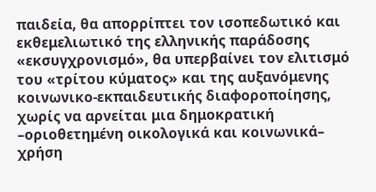παιδεία, θα απορρίπτει τον ισοπεδωτικό και εκθεμελιωτικό της ελληνικής παράδοσης «εκσυγχρονισμό», θα υπερβαίνει τον ελιτισμό του «τρίτου κύματος» και της αυξανόμενης κοινωνικο-εκπαιδευτικής διαφοροποίησης, χωρίς να αρνείται μια δημοκρατική –οριοθετημένη οικολογικά και κοινωνικά– χρήση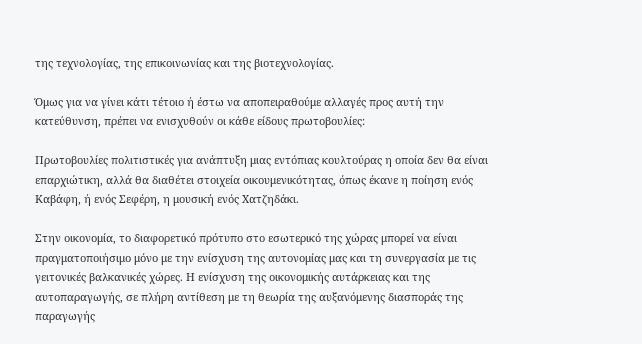της τεχνολογίας, της επικοινωνίας και της βιοτεχνολογίας.

Όμως για να γίνει κάτι τέτοιο ή έστω να αποπειραθούμε αλλαγές προς αυτή την κατεύθυνση, πρέπει να ενισχυθούν οι κάθε είδους πρωτοβουλίες:

Πρωτοβουλίες πολιτιστικές για ανάπτυξη μιας εντόπιας κουλτούρας η οποία δεν θα είναι επαρχιώτικη, αλλά θα διαθέτει στοιχεία οικουμενικότητας, όπως έκανε η ποίηση ενός Καβάφη, ή ενός Σεφέρη, η μουσική ενός Χατζηδάκι.

Στην οικονομία, το διαφορετικό πρότυπο στο εσωτερικό της χώρας μπορεί να είναι πραγματοποιήσιμο μόνο με την ενίσχυση της αυτονομίας μας και τη συνεργασία με τις γειτονικές βαλκανικές χώρες. Η ενίσχυση της οικονομικής αυτάρκειας και της αυτοπαραγωγής, σε πλήρη αντίθεση με τη θεωρία της αυξανόμενης διασποράς της παραγωγής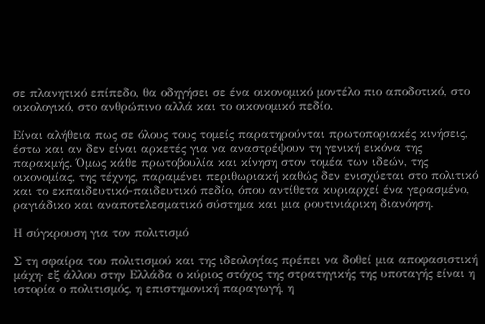σε πλανητικό επίπεδο, θα οδηγήσει σε ένα οικονομικό μοντέλο πιο αποδοτικό, στο οικολογικό, στο ανθρώπινο αλλά και το οικονομικό πεδίο.

Είναι αλήθεια πως σε όλους τους τομείς παρατηρούνται πρωτοποριακές κινήσεις, έστω και αν δεν είναι αρκετές για να αναστρέψουν τη γενική εικόνα της παρακμής. Όμως κάθε πρωτοβουλία και κίνηση στον τομέα των ιδεών, της οικονομίας, της τέχνης, παραμένει περιθωριακή καθώς δεν ενισχύεται στο πολιτικό και το εκπαιδευτικό-παιδευτικό πεδίο, όπου αντίθετα κυριαρχεί ένα γερασμένο, ραγιάδικο και αναποτελεσματικό σύστημα και μια ρουτινιάρικη διανόηση.

Η σύγκρουση για τον πολιτισμό

Σ τη σφαίρα του πολιτισμού και της ιδεολογίας πρέπει να δοθεί μια αποφασιστική μάχη· εξ άλλου στην Ελλάδα ο κύριος στόχος της στρατηγικής της υποταγής είναι η ιστορία ο πολιτισμός, η επιστημονική παραγωγή, η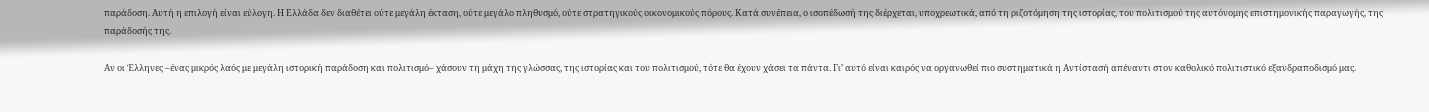παράδοση. Αυτή η επιλογή είναι εύλογη. Η Ελλάδα δεν διαθέτει ούτε μεγάλη έκταση, ούτε μεγάλο πληθυσμό, ούτε στρατηγικούς οικονομικούς πόρους. Κατά συνέπεια, ο ισοπέδωσή της διέρχεται, υποχρεωτικά, από τη ριζοτόμηση της ιστορίας, του πολιτισμού της αυτόνομης επιστημονικής παραγωγής, της παράδοσής της.

Αν οι Έλληνες –ένας μικρός λαός με μεγάλη ιστορική παράδοση και πολιτισμό– χάσουν τη μάχη της γλώσσας, της ιστορίας και του πολιτισμού, τότε θα έχουν χάσει τα πάντα. Γι’ αυτό είναι καιρός να οργανωθεί πιο συστηματικά η Αντίστασή απέναντι στον καθολικό πολιτιστικό εξανδραποδισμό μας.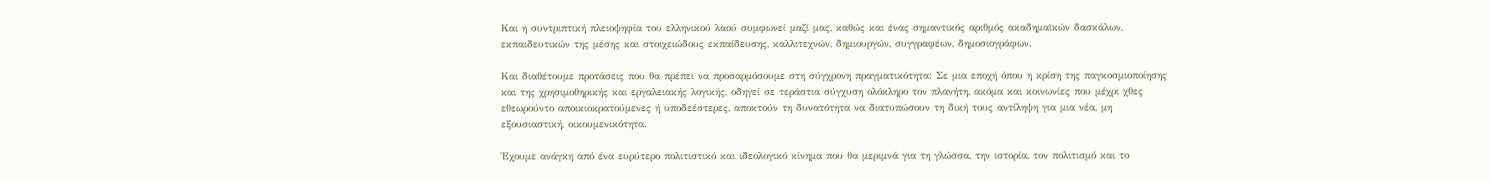Και η συντριπτική πλειοψηφία του ελληνικού λαού συμφωνεί μαζί μας, καθώς και ένας σημαντικός αριθμός ακαδημαϊκών δασκάλων, εκπαιδευτικών της μέσης και στοιχειώδους εκπαίδευσης, καλλιτεχνών, δημιουργών, συγγραφέων, δημοσιογράφων.

Και διαθέτουμε προτάσεις που θα πρέπει να προσαρμόσουμε στη σύγχρονη πραγματικότητα: Σε μια εποχή όπου η κρίση της παγκοσμιοποίησης και της χρησιμοθηρικής και εργαλειακής λογικής, οδηγεί σε τεράστια σύγχυση ολόκληρο τον πλανήτη, ακόμα και κοινωνίες που μέχρι χθες εθεωρούντο αποικιοκρατούμενες ή υποδεέστερες, αποκτούν τη δυνατότητα να διατυπώσουν τη δική τους αντίληψη για μια νέα, μη εξουσιαστική, οικουμενικότητα.

Έχουμε ανάγκη από ένα ευρύτερο πολιτιστικό και ιδεολογικό κίνημα που θα μεριμνά για τη γλώσσα, την ιστορία, τον πολιτισμό και το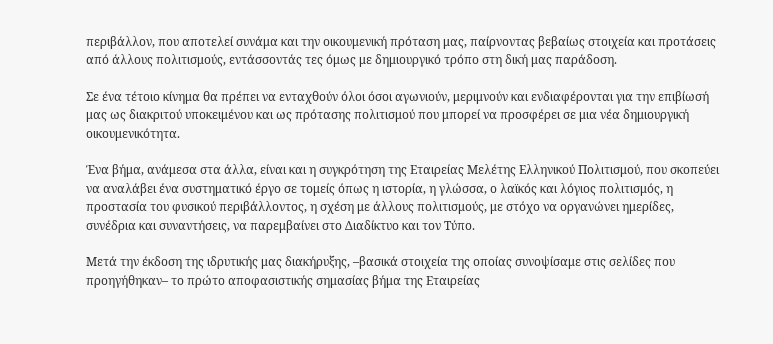περιβάλλον, που αποτελεί συνάμα και την οικουμενική πρόταση μας, παίρνοντας βεβαίως στοιχεία και προτάσεις από άλλους πολιτισμούς, εντάσσοντάς τες όμως με δημιουργικό τρόπο στη δική μας παράδοση.

Σε ένα τέτοιο κίνημα θα πρέπει να ενταχθούν όλοι όσοι αγωνιούν, μεριμνούν και ενδιαφέρονται για την επιβίωσή μας ως διακριτού υποκειμένου και ως πρότασης πολιτισμού που μπορεί να προσφέρει σε μια νέα δημιουργική οικουμενικότητα.

Ένα βήμα, ανάμεσα στα άλλα, είναι και η συγκρότηση της Εταιρείας Μελέτης Ελληνικού Πολιτισμού, που σκοπεύει να αναλάβει ένα συστηματικό έργο σε τομείς όπως η ιστορία, η γλώσσα, ο λαϊκός και λόγιος πολιτισμός, η προστασία του φυσικού περιβάλλοντος, η σχέση με άλλους πολιτισμούς, με στόχο να οργανώνει ημερίδες, συνέδρια και συναντήσεις, να παρεμβαίνει στο Διαδίκτυο και τον Τύπο.

Μετά την έκδοση της ιδρυτικής μας διακήρυξης, –βασικά στοιχεία της οποίας συνοψίσαμε στις σελίδες που προηγήθηκαν– το πρώτο αποφασιστικής σημασίας βήμα της Εταιρείας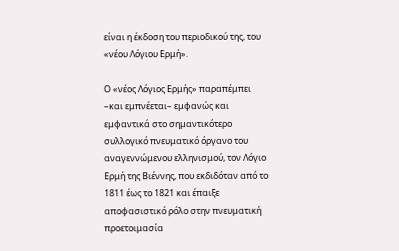είναι η έκδοση του περιοδικού της, του «νέου Λόγιου Ερμή».

Ο «νέος Λόγιος Ερμής» παραπέμπει –και εμπνέεται– εμφανώς και εμφαντικά στο σημαντικότερο συλλογικό πνευματικό όργανο του αναγεννώμενου ελληνισμού, τον Λόγιο Ερμή της Βιέννης, που εκδιδόταν από το 1811 έως το 1821 και έπαιξε αποφασιστικό ρόλο στην πνευματική προετοιμασία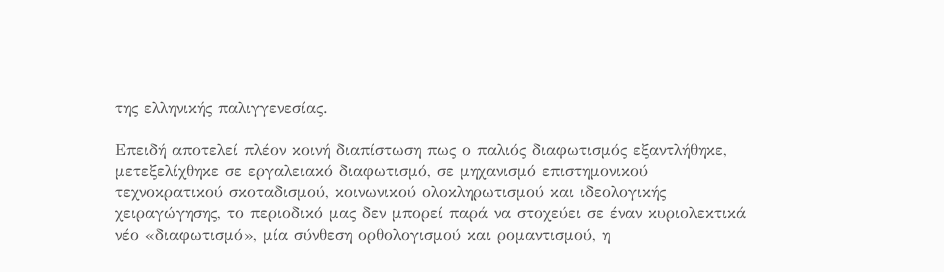της ελληνικής παλιγγενεσίας.

Επειδή αποτελεί πλέον κοινή διαπίστωση πως ο παλιός διαφωτισμός εξαντλήθηκε, μετεξελίχθηκε σε εργαλειακό διαφωτισμό, σε μηχανισμό επιστημονικού τεχνοκρατικού σκοταδισμού, κοινωνικού ολοκληρωτισμού και ιδεολογικής χειραγώγησης, το περιοδικό μας δεν μπορεί παρά να στοχεύει σε έναν κυριολεκτικά νέο «διαφωτισμό», μία σύνθεση ορθολογισμού και ρομαντισμού, η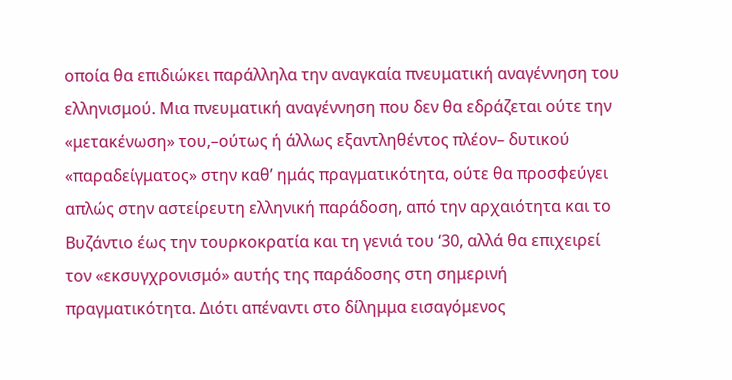οποία θα επιδιώκει παράλληλα την αναγκαία πνευματική αναγέννηση του ελληνισμού. Μια πνευματική αναγέννηση που δεν θα εδράζεται ούτε την «μετακένωση» του,–ούτως ή άλλως εξαντληθέντος πλέον– δυτικού «παραδείγματος» στην καθ’ ημάς πραγματικότητα, ούτε θα προσφεύγει απλώς στην αστείρευτη ελληνική παράδοση, από την αρχαιότητα και το Βυζάντιο έως την τουρκοκρατία και τη γενιά του ‘30, αλλά θα επιχειρεί τον «εκσυγχρονισμό» αυτής της παράδοσης στη σημερινή πραγματικότητα. Διότι απέναντι στο δίλημμα εισαγόμενος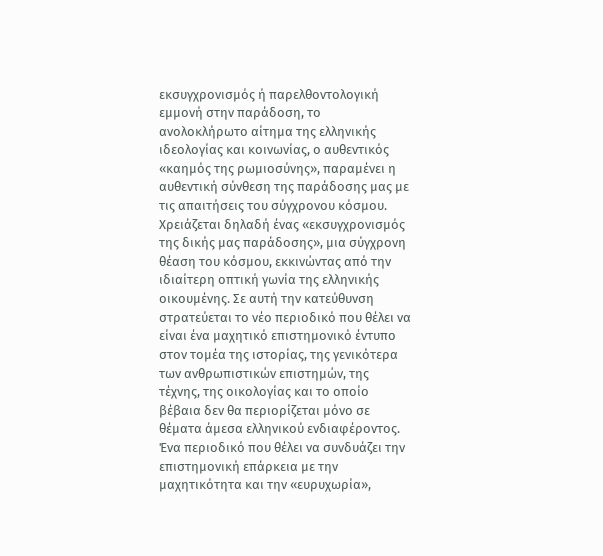εκσυγχρονισμός ή παρελθοντολογική εμμονή στην παράδοση, το ανολοκλήρωτο αίτημα της ελληνικής ιδεολογίας και κοινωνίας, ο αυθεντικός «καημός της ρωμιοσύνης», παραμένει η αυθεντική σύνθεση της παράδοσης μας με τις απαιτήσεις του σύγχρονου κόσμου. Χρειάζεται δηλαδή ένας «εκσυγχρονισμός της δικής μας παράδοσης», μια σύγχρονη θέαση του κόσμου, εκκινώντας από την ιδιαίτερη οπτική γωνία της ελληνικής οικουμένης. Σε αυτή την κατεύθυνση στρατεύεται το νέο περιοδικό που θέλει να είναι ένα μαχητικό επιστημονικό έντυπο στον τομέα της ιστορίας, της γενικότερα των ανθρωπιστικών επιστημών, της τέχνης, της οικολογίας και το οποίο βέβαια δεν θα περιορίζεται μόνο σε θέματα άμεσα ελληνικού ενδιαφέροντος. Ένα περιοδικό που θέλει να συνδυάζει την επιστημονική επάρκεια με την μαχητικότητα και την «ευρυχωρία»,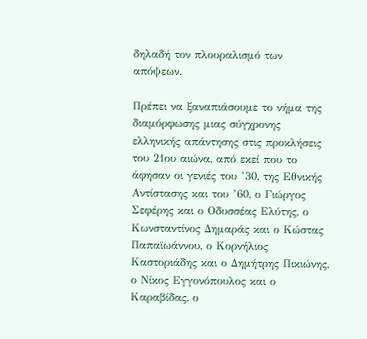δηλαδή τον πλουραλισμό των απόψεων.

Πρέπει να ξαναπιάσουμε το νήμα της διαμόρφωσης μιας σύγχρονης ελληνικής απάντησης στις προκλήσεις του 21ου αιώνα, από εκεί που το άφησαν οι γενιές του ’30, της Εθνικής Αντίστασης και του ’60, ο Γιώργος Σεφέρης και ο Οδυσσέας Ελύτης, ο Κωνσταντίνος Δημαράς και ο Κώστας Παπαϊωάννου, ο Κορνήλιος Καστοριάδης και ο Δημήτρης Πικιώνης, ο Νίκος Εγγονόπουλος και ο Καραβίδας, ο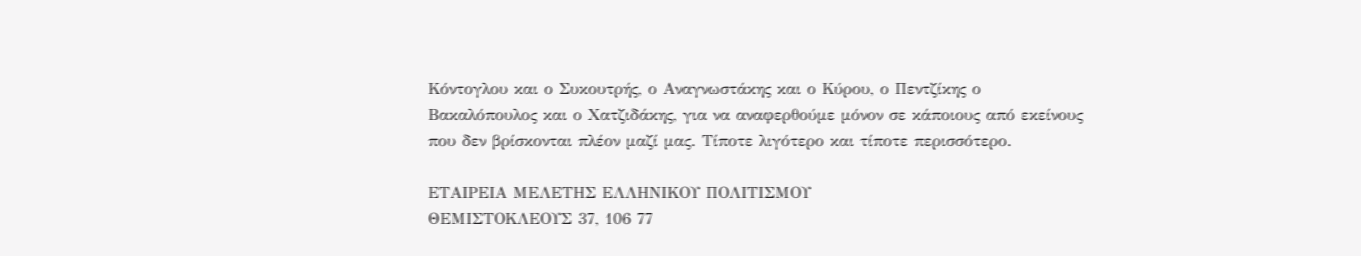Κόντογλου και ο Συκουτρής, ο Αναγνωστάκης και ο Κύρου, ο Πεντζίκης ο Βακαλόπουλος και ο Χατζιδάκης, για να αναφερθούμε μόνον σε κάποιους από εκείνους που δεν βρίσκονται πλέον μαζί μας. Τίποτε λιγότερο και τίποτε περισσότερο.

ΕΤΑΙΡΕΙΑ ΜΕΛΕΤΗΣ ΕΛΛΗΝΙΚΟΥ ΠΟΛΙΤΙΣΜΟΥ
ΘΕΜΙΣΤΟΚΛΕΟΥΣ 37, 106 77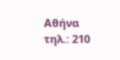Αθήνα
τηλ.: 210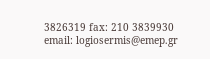3826319 fax: 210 3839930
email: logiosermis@emep.gr